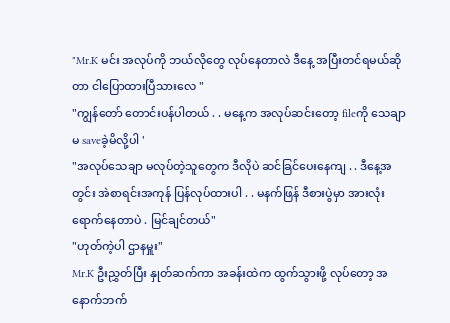"Mr.K မင်း အလုပ်ကို ဘယ်လိုတွေ လုပ်နေတာလဲ ဒီနေ့ အပြီးတင်ရမယ်ဆိုတာ ငါပြောထားပြီသားလေ "
"ကျွန်တော် တောင်းပန်ပါတယ် . . မနေ့က အလုပ်ဆင်းတော့ fileကို သေချာ မ saveခဲ့မိလို့ပါ '
"အလုပ်သေချာ မလုပ်တဲ့သူတွေက ဒီလိုပဲ ဆင်ခြင်ပေးနေကျ . . ဒီနေ့အတွင်း အဲစာရင်းအကုန် ပြန်လုပ်ထားပါ . . မနက်ဖြန် ဒီစားပွဲမှာ အားလုံးရောက်နေတာပဲ . မြင်ချင်တယ်"
"ဟုတ်ကဲ့ပါ ဌာနမှူး"
Mr.K ဦးညွှတ်ပြီး နှုတ်ဆက်ကာ အခန်းထဲက ထွက်သွားဖို့ လုပ်တော့ အနောက်ဘက်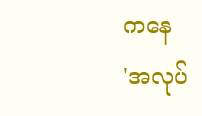ကနေ
'အလုပ်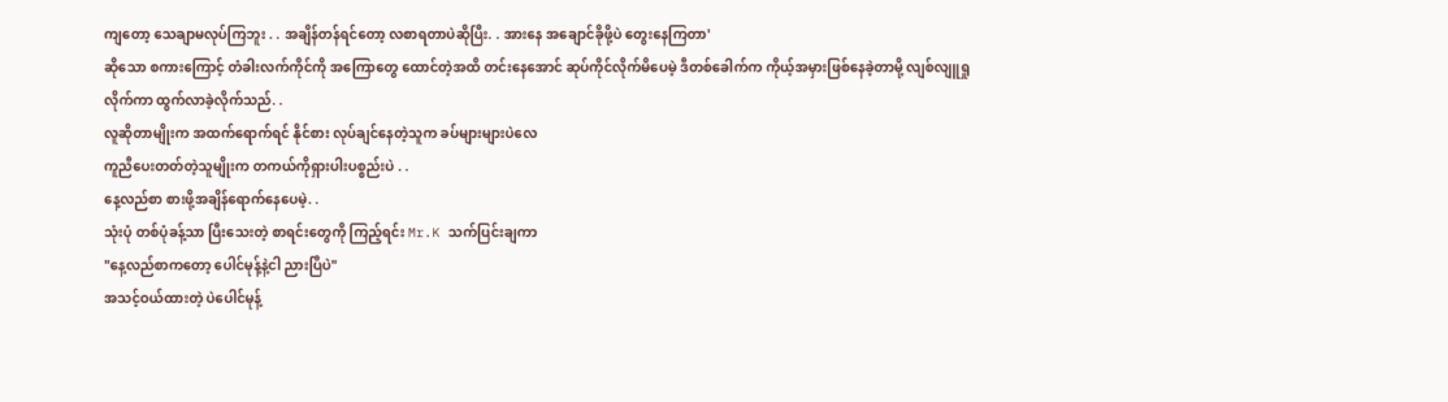ကျတော့ သေချာမလုပ်ကြဘူး . . အချိန်တန်ရင်တော့ လစာရတာပဲဆိုပြီး. . အားနေ အချောင်ခိုဖို့ပဲ တွေးနေကြတာ'
ဆိုသော စကားကြောင့် တံခါးလက်ကိုင်ကို အကြောတွေ ထောင်တဲ့အထိ တင်းနေအောင် ဆုပ်ကိုင်လိုက်မိပေမဲ့ ဒီတစ်ခေါက်က ကိုယ့်အမှားဖြစ်နေခဲ့တာမို့ လျစ်လျူရှုလိုက်ကာ ထွက်လာခဲ့လိုက်သည်. .
လူဆိုတာမျိုးက အထက်ရောက်ရင် နိုင်စား လုပ်ချင်နေတဲ့သူက ခပ်များများပဲလေ
ကူညီပေးတတ်တဲ့သူမျိုးက တကယ်ကိုရှားပါးပစ္စည်းပဲ . .
နေ့လည်စာ စားဖို့အချိန်ရောက်နေပေမဲ့. .
သုံးပုံ တစ်ပုံခန့်သာ ပြီးသေးတဲ့ စာရင်းတွေကို ကြည့်ရင်း Mr.K သက်ပြင်းချကာ
"နေ့လည်စာကတော့ ပေါင်မုန့်နဲ့ငါ ညားပြီပဲ"
အသင့်ဝယ်ထားတဲ့ ပဲပေါင်မုန့်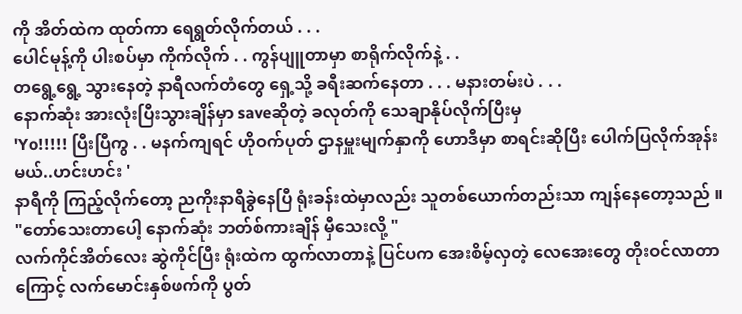ကို အိတ်ထဲက ထုတ်ကာ ရေရွတ်လိုက်တယ် . . .
ပေါင်မုန့်ကို ပါးစပ်မှာ ကိုက်လိုက် . . ကွန်ပျူတာမှာ စာရိုက်လိုက်နဲ့ . .
တရွေ့ရွေ့ သွားနေတဲ့ နာရီလက်တံတွေ ရှေ့သို့ ခရီးဆက်နေတာ . . . မနားတမ်းပဲ . . .
နောက်ဆုံး အားလုံးပြီးသွားချိန်မှာ saveဆိုတဲ့ ခလုတ်ကို သေချာနိုပ်လိုက်ပြီးမှ
'Yo!!!!! ပြီးပြီကွ . . မနက်ကျရင် ဟိုဝက်ပုတ် ဌာနမှူးမျက်နှာကို ဟောဒီမှာ စာရင်းဆိုပြီး ပေါက်ပြလိုက်အုန်းမယ်..ဟင်းဟင်း '
နာရီကို ကြည့်လိုက်တော့ ညကိုးနာရီခွဲနေပြီ ရုံးခန်းထဲမှာလည်း သူတစ်ယောက်တည်းသာ ကျန်နေတော့သည် ။
"တော်သေးတာပေါ့ နောက်ဆုံး ဘတ်စ်ကားချိန် မှီသေးလို့ "
လက်ကိုင်အိတ်လေး ဆွဲကိုင်ပြီး ရုံးထဲက ထွက်လာတာနဲ့ ပြင်ပက အေးစိမ့်လှတဲ့ လေအေးတွေ တိုးဝင်လာတာကြောင့် လက်မောင်းနှစ်ဖက်ကို ပွတ်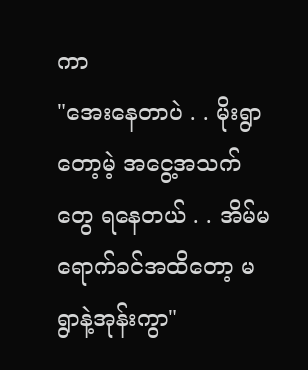ကာ
"အေးနေတာပဲ . . မိုးရွာတော့မဲ့ အငွေ့အသက်တွေ ရနေတယ် . . အိမ်မရောက်ခင်အထိတော့ မရွာနဲ့အုန်းကွာ"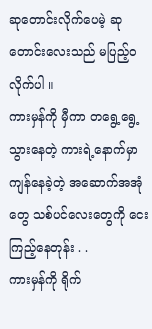ဆုတောင်းလိုက်ပေမဲ့ ဆုတောင်းလေးသည် မပြည့်ဝလိုက်ပါ ။
ကားမှန်ကို မှီကာ တရွေ့ရွေ့ သွားနေတဲ့ ကားရဲ့နောက်မှာ ကျန်နေခဲ့တဲ့ အဆောက်အအုံတွေ သစ်ပင်လေးတွေကို ငေးကြည့်နေတုန်း . .
ကားမှန်ကို ရိုက်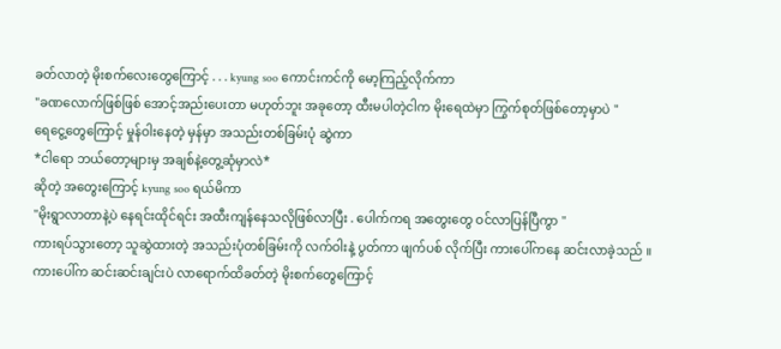ခတ်လာတဲ့ မိုးစက်လေးတွေကြောင့် . . . kyung soo ကောင်းကင်ကို မော့ကြည့်လိုက်ကာ
"ခဏလောက်ဖြစ်ဖြစ် အောင့်အည်းပေးတာ မဟုတ်ဘူး အခုတော့ ထီးမပါတဲ့ငါက မိုးရေထဲမှာ ကြွက်စုတ်ဖြစ်တော့မှာပဲ "
ရေငွေ့တွေကြောင့် မှုန်ဝါးနေတဲ့ မှန်မှာ အသည်းတစ်ခြမ်းပုံ ဆွဲကာ
*ငါရော ဘယ်တော့များမှ အချစ်နဲ့တွေ့ဆုံမှာလဲ*
ဆိုတဲ့ အတွေးကြောင့် kyung soo ရယ်မိကာ
"မိုးရွာလာတာနဲ့ပဲ နေရင်းထိုင်ရင်း အထီးကျန်နေသလိုဖြစ်လာပြီး . ပေါက်ကရ အတွေးတွေ ဝင်လာပြန်ပြီကွာ "
ကားရပ်သွားတော့ သူဆွဲထားတဲ့ အသည်းပုံတစ်ခြမ်းကို လက်ဝါးနဲ့ ပွတ်ကာ ဖျက်ပစ် လိုက်ပြီး ကားပေါ်ကနေ ဆင်းလာခဲ့သည် ။
ကားပေါ်က ဆင်းဆင်းချင်းပဲ လာရောက်ထိခတ်တဲ့ မိုးစက်တွေကြောင့်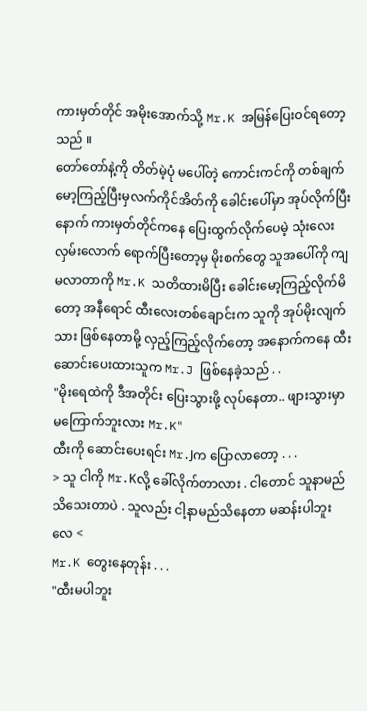ကားမှတ်တိုင် အမိုးအောက်သို့ Mr.K အမြန်ပြေးဝင်ရတော့သည် ။
တော်တော်နဲ့ကို တိတ်မဲ့ပုံ မပေါ်တဲ့ ကောင်းကင်ကို တစ်ချက်မော့ကြည့်ပြီးမှလက်ကိုင်အိတ်ကို ခေါင်းပေါ်မှာ အုပ်လိုက်ပြီးနောက် ကားမှတ်တိုင်ကနေ ပြေးထွက်လိုက်ပေမဲ့ သုံးလေးလှမ်းလောက် ရောက်ပြီးတော့မှ မိုးစက်တွေ သူအပေါ်ကို ကျမလာတာကို Mr.K သတိထားမိပြီး ခေါင်းမော့ကြည့်လိုက်မိတော့ အနီရောင် ထီးလေးတစ်ချောင်းက သူကို အုပ်မိုးလျက်သား ဖြစ်နေတာမို့ လှည့်ကြည့်လိုက်တော့ အနောက်ကနေ ထီးဆောင်းပေးထားသူက Mr.J ဖြစ်နေခဲ့သည် . .
"မိုးရေထဲကို ဒီအတိုင်း ပြေးသွားဖို့ လုပ်နေတာ.. ဖျားသွားမှာ မကြောက်ဘူးလား Mr.K"
ထီးကို ဆောင်းပေးရင်း Mr.Jက ပြောလာတော့ . . .
> သူ ငါကို Mr.Kလို့ ခေါ်လိုက်တာလား . ငါတောင် သူနာမည်သိသေးတာပဲ . သူလည်း ငါ့နာမည်သိနေတာ မဆန်းပါဘူးလေ <
Mr.K တွေးနေတုန်း . . .
"ထီးမပါဘူး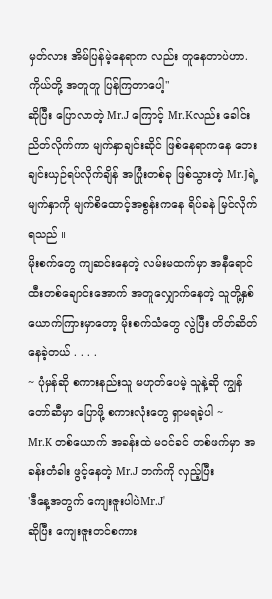မှတ်လား အိမ်ပြန်မဲ့နေရာက လည်း တူနေတာပဲဟာ. ကိုယ်တို့ အတူတူ ပြန်ကြတာပေါ့"
ဆိုပြီး ပြောလာတဲ့ Mr.J ကြောင့် Mr.Kလည်း ခေါင်းညိတ်လိုက်ကာ မျက်နှာချင်းဆိုင် ဖြစ်နေရာကနေ ဘေးချင်းယှဉ်ရပ်လိုက်ချိန် အပြုံးတစ်ခု ဖြစ်သွားတဲ့ Mr.Jရဲ့မျက်နှာကို မျက်စိထောင့်အစွန်းကနေ ရိပ်ခနဲ မြင်လိုက်ရသည် ။
မိုးစက်တွေ ကျဆင်းနေတဲ့ လမ်းမထက်မှာ အနီရောင်ထီးတစ်ချောင်းအောက် အတူလျှောက်နေတဲ့ သူတို့နှစ်ယောက်ကြားမှာတော့ မိုးစက်သံတွေ လွဲပြီး တိတ်ဆိတ်နေခဲ့တယ် . . . .
~ ပုံမှန်ဆို စကားနည်းသူ မဟုတ်ပေမဲ့ သူနဲ့ဆို ကျွန်တော်ဆီမှာ ပြောဖို့ စကားလုံးတွေ ရှာမရခဲ့ပါ ~
Mr.K တစ်ယောက် အခန်းထဲ မဝင်ခင် တစ်ဖက်မှာ အခန်းတံခါး ဖွင့်နေတဲ့ Mr.J ဘက်ကို လှည့်ပြီး
'ဒီနေ့အတွက် ကျေးဇူးပါပဲMr.J'
ဆိုပြီး ကျေးဇူးတင်စကား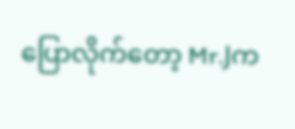ပြောလိုက်တော့ Mr.Jက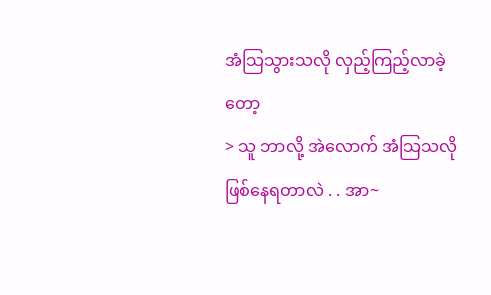အံသြသွားသလို လှည့်ကြည့်လာခဲ့တော့
> သူ ဘာလို့ အဲလောက် အံသြသလို ဖြစ်နေရတာလဲ . . အာ~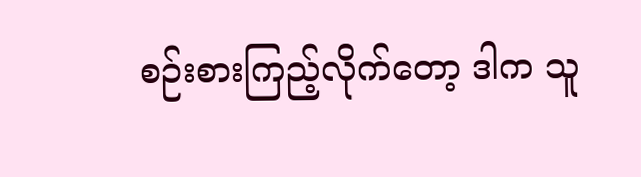စဉ်းစားကြည့်လိုက်တော့ ဒါက သူ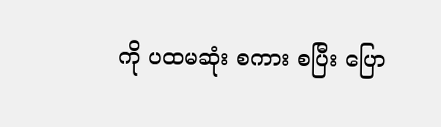ကို ပထမဆုံး စကား စပြီး ပြော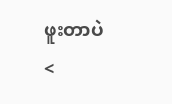ဖူးတာပဲ <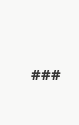###